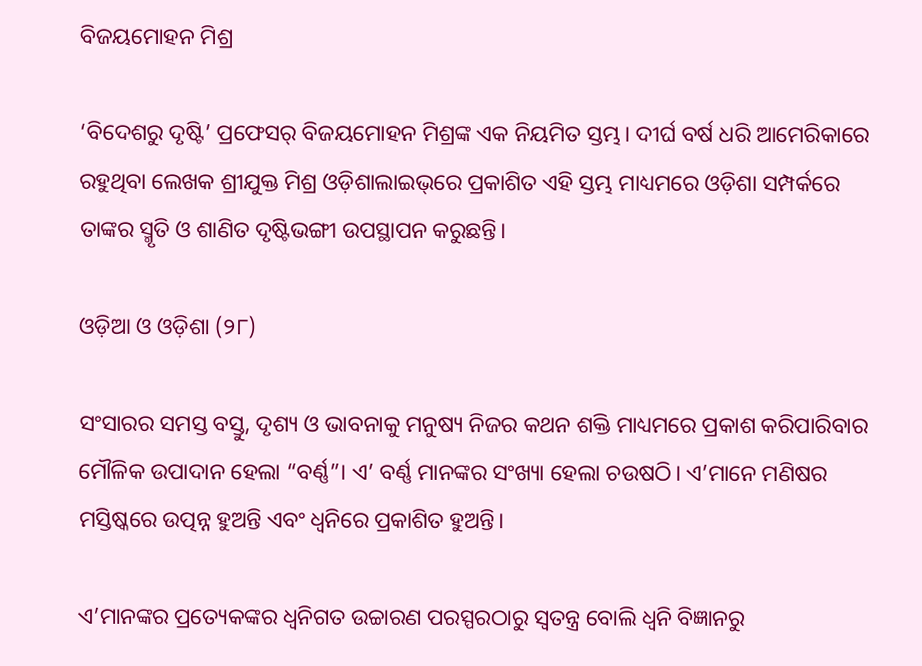ବିଜୟମୋହନ ମିଶ୍ର

‘ବିଦେଶରୁ ଦୃଷ୍ଟି’ ପ୍ରଫେସର୍‌ ବିଜୟମୋହନ ମିଶ୍ରଙ୍କ ଏକ ନିୟମିତ ସ୍ତମ୍ଭ। ଦୀର୍ଘ ବର୍ଷ ଧରି ଆମେରିକାରେ ରହୁଥିବା ଲେଖକ ଶ୍ରୀଯୁକ୍ତ ମିଶ୍ର ଓଡ଼ିଶାଲାଇଭ୍‌ରେ ପ୍ରକାଶିତ ଏହି ସ୍ତମ୍ଭ ମାଧ୍ୟମରେ ଓଡ଼ିଶା ସମ୍ପର୍କରେ ତାଙ୍କର ସ୍ମୃତି ଓ ଶାଣିତ ଦୃଷ୍ଟିଭଙ୍ଗୀ ଉପସ୍ଥାପନ କରୁଛନ୍ତି।

ଓଡ଼ିଆ ଓ ଓଡ଼ିଶା (୨୮)

ସଂସାରର ସମସ୍ତ ବସ୍ତୁ, ଦୃଶ୍ୟ ଓ ଭାବନାକୁ ମନୁଷ୍ୟ ନିଜର କଥନ ଶକ୍ତି ମାଧ୍ୟମରେ ପ୍ରକାଶ କରିପାରିବାର ମୌଳିକ ଉପାଦାନ ହେଲା “ବର୍ଣ୍ଣ”। ଏ’ ବର୍ଣ୍ଣ ମାନଙ୍କର ସଂଖ୍ୟା ହେଲା ଚଉଷଠି। ଏ’ମାନେ ମଣିଷର ମସ୍ତିଷ୍କରେ ଉତ୍ପନ୍ନ ହୁଅନ୍ତି ଏବଂ ଧ୍ଵନିରେ ପ୍ରକାଶିତ ହୁଅନ୍ତି।

ଏ’ମାନଙ୍କର ପ୍ରତ୍ୟେକଙ୍କର ଧ୍ଵନିଗତ ଉଚ୍ଚାରଣ ପରସ୍ପରଠାରୁ ସ୍ୱତନ୍ତ୍ର ବୋଲି ଧ୍ଵନି ବିଜ୍ଞାନରୁ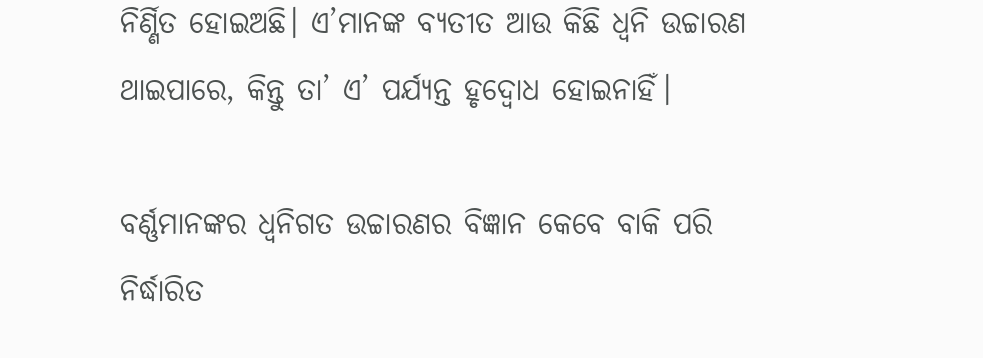ନିର୍ଣ୍ଣିତ ହୋଇଅଛି। ଏ’ମାନଙ୍କ ବ୍ୟତୀତ ଆଉ କିଛି ଧ୍ଵନି ଉଚ୍ଚାରଣ ଥାଇପାରେ, କିନ୍ତୁ ତା’ ଏ’ ପର୍ଯ୍ୟନ୍ତ ହୃଦ୍ବୋଧ ହୋଇନାହିଁ।

ବର୍ଣ୍ଣମାନଙ୍କର ଧ୍ଵନିଗତ ଉଚ୍ଚାରଣର ବିଜ୍ଞାନ କେବେ ବାକି ପରି ନିର୍ଦ୍ଧାରିତ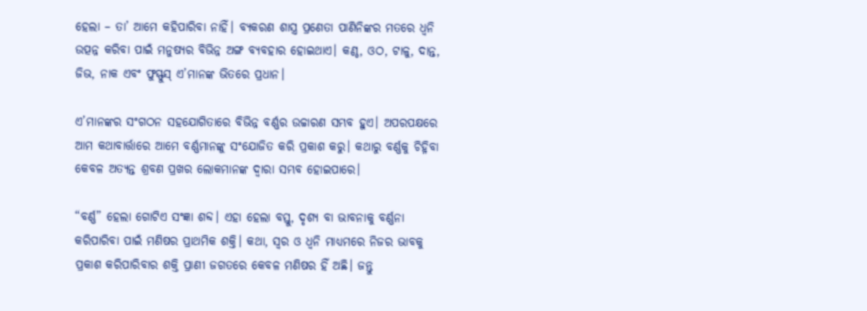ହେଲା – ତା’ ଆମେ କହିପାରିବା ନାହିଁ। ବ୍ୟକରଣ ଶାସ୍ତ୍ର ପ୍ରଣେତା ପାଣିନିଙ୍କର ମତରେ ଧ୍ଵନି ଉତ୍ପନ୍ନ କରିବା ପାଇଁ ମନୁଷ୍ୟର ବିଭିନ୍ନ ଅଙ୍ଗ ବ୍ୟବହାର ହୋଇଥାଏ। କଣ୍ଠ, ଓଠ, ଟାଳୁ, ଦାନ୍ତ, ଜିଭ, ନାକ ଏବଂ ଫୁସ୍ଫୁସ୍ ଏ’ମାନଙ୍କ ଭିତରେ ପ୍ରଧାନ।

ଏ’ମାନଙ୍କର ସଂଗଠନ ସହଯୋଗିତାରେ ବିଭିନ୍ନ ବର୍ଣ୍ଣର ଉଚ୍ଚାରଣ ସମ୍ଭବ ହୁଏ। ଅପରପକ୍ଷରେ ଆମ କଥାବାର୍ତ୍ତାରେ ଆମେ ବର୍ଣ୍ଣମାନଙ୍କୁ ସଂଯୋଜିତ କରି ପ୍ରକାଶ କରୁ। କଥାରୁ ବର୍ଣ୍ଣକୁ ଚିହ୍ନିବା କେବଳ ଅତ୍ୟନ୍ତ ଶ୍ରବଣ ପ୍ରଖର ଲୋକମାନଙ୍କ ଦ୍ଵାରା ସମ୍ଭବ ହୋଇପାରେ।

“ବର୍ଣ୍ଣ” ହେଲା ଗୋଟିଏ ସଂଜ୍ଞା ଶବ୍ଦ। ଏହା ହେଲା ବସ୍ତୁ, ଦୃଶ୍ୟ ବା ଭାବନାକୁ ବର୍ଣ୍ଣନା କରିପାରିବା ପାଇଁ ମଣିଷର ପ୍ରାଥମିକ ଶକ୍ତି। କଥା, ସ୍ଵର ଓ ଧ୍ଵନି ମାଧ୍ୟମରେ ନିଜର ଭାବକୁ ପ୍ରକାଶ କରିପାରିବାର ଶକ୍ତି ପ୍ରାଣୀ ଜଗତରେ କେବଳ ମଣିଷର ହିଁ ଅଛି। ଜନ୍ତୁ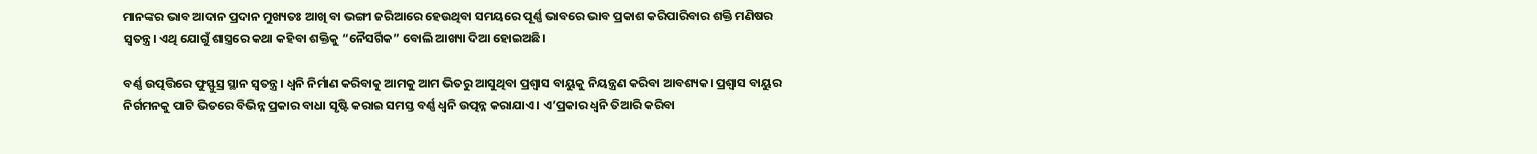ମାନଙ୍କର ଭାବ ଆଦାନ ପ୍ରଦାନ ମୁଖ୍ୟତଃ ଆଖି ବା ଭଙ୍ଗୀ ଜରିଆରେ ହେଉଥିବା ସମୟରେ ପୂର୍ଣ୍ଣ ଭାବରେ ଭାବ ପ୍ରକାଶ କରିପାରିବାର ଶକ୍ତି ମଣିଷର ସ୍ୱତନ୍ତ୍ର। ଏଥି ଯୋଗୁଁ ଶାସ୍ତ୍ରରେ କଥା କହିବା ଶକ୍ତିକୁ “ନୈସର୍ଗିକ” ବୋଲି ଆଖ୍ୟା ଦିଆ ହୋଇଅଛି।

ବର୍ଣ୍ଣ ଉତ୍ପତ୍ତିରେ ଫୁସ୍ଫୁସ୍ର ସ୍ଥାନ ସ୍ଵତନ୍ତ୍ର। ଧ୍ଵନି ନିର୍ମାଣ କରିବାକୁ ଆମକୁ ଆମ ଭିତରୁ ଆସୁଥିବା ପ୍ରଶ୍ଵାସ ବାୟୁକୁ ନିୟନ୍ତ୍ରଣ କରିବା ଆବଶ୍ୟକ। ପ୍ରଶ୍ଵାସ ବାୟୁର ନିର୍ଗମନକୁ ପାଟି ଭିତରେ ବିଭିନ୍ନ ପ୍ରକାର ବାଧା ସୃଷ୍ଟି କରାଇ ସମସ୍ତ ବର୍ଣ୍ଣ ଧ୍ଵନି ଉତ୍ପନ୍ନ କରାଯାଏ। ଏ’ପ୍ରକାର ଧ୍ଵନି ତିଆରି କରିବା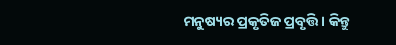ମନୁଷ୍ୟର ପ୍ରକୃତିଜ ପ୍ରବୃତ୍ତି। କିନ୍ତୁ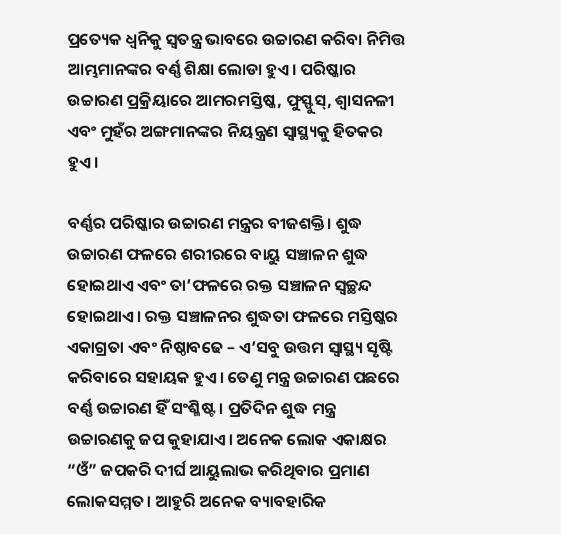ପ୍ରତ୍ୟେକ ଧ୍ଵନିକୁ ସ୍ଵତନ୍ତ୍ର ଭାବରେ ଉଚ୍ଚାରଣ କରିବା ନିମିତ୍ତ ଆମ୍ଭମାନଙ୍କର ବର୍ଣ୍ଣ ଶିକ୍ଷା ଲୋଡା ହୁଏ। ପରିଷ୍କାର ଉଚ୍ଚାରଣ ପ୍ରକ୍ରିୟାରେ ଆମରମସ୍ତିଷ୍କ, ଫୁସ୍ଫୁସ୍, ଶ୍ଵାସନଳୀ ଏବଂ ମୁହଁର ଅଙ୍ଗମାନଙ୍କର ନିୟନ୍ତ୍ରଣ ସ୍ଵାସ୍ଥ୍ୟକୁ ହିତକର ହୁଏ।

ବର୍ଣ୍ଣର ପରିଷ୍କାର ଉଚ୍ଚାରଣ ମନ୍ତ୍ରର ବୀଜଶକ୍ତି। ଶୁଦ୍ଧ ଉଚ୍ଚାରଣ ଫଳରେ ଶରୀରରେ ବାୟୁ ସଞ୍ଚାଳନ ଶୁଦ୍ଧ ହୋଇଥାଏ ଏବଂ ତା’ଫଳରେ ରକ୍ତ ସଞ୍ଚାଳନ ସ୍ଵଚ୍ଛନ୍ଦ ହୋଇଥାଏ। ରକ୍ତ ସଞ୍ଚାଳନର ଶୁଦ୍ଧତା ଫଳରେ ମସ୍ତିଷ୍କର ଏକାଗ୍ରତା ଏବଂ ନିଷ୍ଠାବଢେ – ଏ’ସବୁ ଉତ୍ତମ ସ୍ଵାସ୍ଥ୍ୟ ସୃଷ୍ଟି କରିବାରେ ସହାୟକ ହୁଏ। ତେଣୁ ମନ୍ତ୍ର ଉଚ୍ଚାରଣ ପଛରେ ବର୍ଣ୍ଣ ଉଚ୍ଚାରଣ ହିଁ ସଂଶ୍ଳିଷ୍ଟ। ପ୍ରତିଦିନ ଶୁଦ୍ଧ ମନ୍ତ୍ର ଉଚ୍ଚାରଣକୁ ଜପ କୁହାଯାଏ। ଅନେକ ଲୋକ ଏକାକ୍ଷର “ଓଁ” ଜପକରି ଦୀର୍ଘ ଆୟୁଲାଭ କରିଥିବାର ପ୍ରମାଣ ଲୋକସମ୍ମତ। ଆହୁରି ଅନେକ ବ୍ୟାବହାରିକ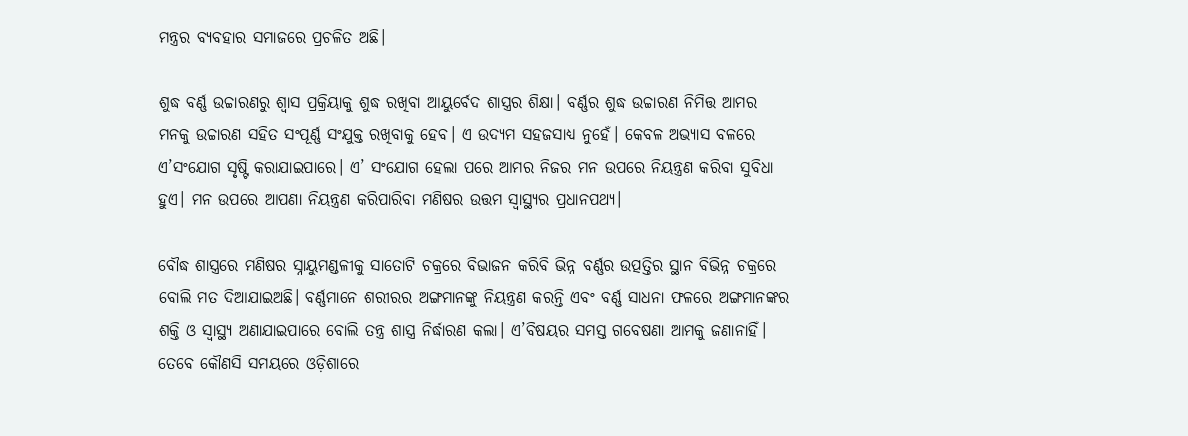ମନ୍ତ୍ରର ବ୍ୟବହାର ସମାଜରେ ପ୍ରଚଳିତ ଅଛି।

ଶୁଦ୍ଧ ବର୍ଣ୍ଣ ଉଚ୍ଚାରଣରୁ ଶ୍ଵାସ ପ୍ରକ୍ରିୟାକୁ ଶୁଦ୍ଧ ରଖିବା ଆୟୁର୍ବେଦ ଶାସ୍ତ୍ରର ଶିକ୍ଷା। ବର୍ଣ୍ଣର ଶୁଦ୍ଧ ଉଚ୍ଚାରଣ ନିମିତ୍ତ ଆମର ମନକୁ ଉଚ୍ଚାରଣ ସହିତ ସଂପୂର୍ଣ୍ଣ ସଂଯୁକ୍ତ ରଖିବାକୁ ହେବ। ଏ ଉଦ୍ୟମ ସହଜସାଧ୍ୟ ନୁହେଁ। କେବଳ ଅଭ୍ୟାସ ବଳରେ ଏ’ସଂଯୋଗ ସୃଷ୍ଟି କରାଯାଇପାରେ। ଏ’ ସଂଯୋଗ ହେଲା ପରେ ଆମର ନିଜର ମନ ଉପରେ ନିୟନ୍ତ୍ରଣ କରିବା ସୁବିଧା ହୁଏ। ମନ ଉପରେ ଆପଣା ନିୟନ୍ତ୍ରଣ କରିପାରିବା ମଣିଷର ଉତ୍ତମ ସ୍ଵାସ୍ଥ୍ୟର ପ୍ରଧାନପଥ୍ୟ।

ବୌଦ୍ଧ ଶାସ୍ତ୍ରରେ ମଣିଷର ସ୍ନାୟୁମଣ୍ଡଳୀକୁ ସାତୋଟି ଚକ୍ରରେ ବିଭାଜନ କରିବି ଭିନ୍ନ ବର୍ଣ୍ଣର ଉତ୍ପତ୍ତିର ସ୍ଥାନ ବିଭିନ୍ନ ଚକ୍ରରେ ବୋଲି ମତ ଦିଆଯାଇଅଛି। ବର୍ଣ୍ଣମାନେ ଶରୀରର ଅଙ୍ଗମାନଙ୍କୁ ନିୟନ୍ତ୍ରଣ କରନ୍ତି ଏବଂ ବର୍ଣ୍ଣ ସାଧନା ଫଳରେ ଅଙ୍ଗମାନଙ୍କର ଶକ୍ତି ଓ ସ୍ଵାସ୍ଥ୍ୟ ଅଣାଯାଇପାରେ ବୋଲି ତନ୍ତ୍ର ଶାସ୍ତ୍ର ନିର୍ଦ୍ଧାରଣ କଲା। ଏ’ବିଷୟର ସମସ୍ତ ଗବେଷଣା ଆମକୁ ଜଣାନାହିଁ। ତେବେ କୌଣସି ସମୟରେ ଓଡ଼ିଶାରେ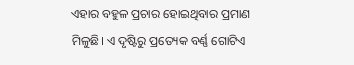ଏହାର ବହୁଳ ପ୍ରଚାର ହୋଇଥିବାର ପ୍ରମାଣ ମିଳୁଛି। ଏ ଦୃଷ୍ଟିରୁ ପ୍ରତ୍ୟେକ ବର୍ଣ୍ଣ ଗୋଟିଏ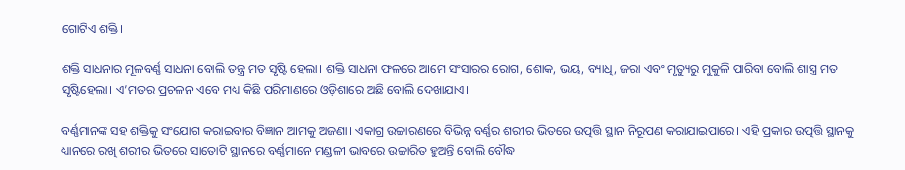ଗୋଟିଏ ଶକ୍ତି।

ଶକ୍ତି ସାଧନାର ମୂଳବର୍ଣ୍ଣ ସାଧନା ବୋଲି ତନ୍ତ୍ର ମତ ସୃଷ୍ଟି ହେଲା। ଶକ୍ତି ସାଧନା ଫଳରେ ଆମେ ସଂସାରର ରୋଗ, ଶୋକ, ଭୟ, ବ୍ୟାଧି, ଜରା ଏବଂ ମୃତ୍ୟୁରୁ ମୁକୁଳି ପାରିବା ବୋଲି ଶାସ୍ତ୍ର ମତ ସୃଷ୍ଟିହେଲା। ଏ’ମତର ପ୍ରଚଳନ ଏବେ ମଧ୍ୟ କିଛି ପରିମାଣରେ ଓଡ଼ିଶାରେ ଅଛି ବୋଲି ଦେଖାଯାଏ।

ବର୍ଣ୍ଣମାନଙ୍କ ସହ ଶକ୍ତିକୁ ସଂଯୋଗ କରାଇବାର ବିଜ୍ଞାନ ଆମକୁ ଅଜଣା। ଏକାଗ୍ର ଉଚ୍ଚାରଣରେ ବିଭିନ୍ନ ବର୍ଣ୍ଣର ଶରୀର ଭିତରେ ଉତ୍ପତ୍ତି ସ୍ଥାନ ନିରୂପଣ କରାଯାଇପାରେ। ଏହି ପ୍ରକାର ଉତ୍ପତ୍ତି ସ୍ଥାନକୁ ଧ୍ୟାନରେ ରଖି ଶରୀର ଭିତରେ ସାତୋଟି ସ୍ଥାନରେ ବର୍ଣ୍ଣମାନେ ମଣ୍ଡଳୀ ଭାବରେ ଉଚ୍ଚାରିତ ହୁଅନ୍ତି ବୋଲି ବୌଦ୍ଧ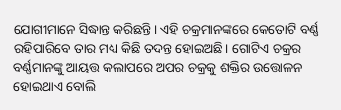ଯୋଗୀମାନେ ସିଦ୍ଧାନ୍ତ କରିଛନ୍ତି। ଏହି ଚକ୍ରମାନଙ୍କରେ କେତୋଟି ବର୍ଣ୍ଣ ରହିପାରିବେ ତାର ମଧ୍ୟ କିଛି ତଦନ୍ତ ହୋଇଅଛି। ଗୋଟିଏ ଚକ୍ରର ବର୍ଣ୍ଣମାନଙ୍କୁ ଆୟତ୍ତ କଲାପରେ ଅପର ଚକ୍ରକୁ ଶକ୍ତିର ଉତ୍ତୋଳନ ହୋଇଥାଏ ବୋଲି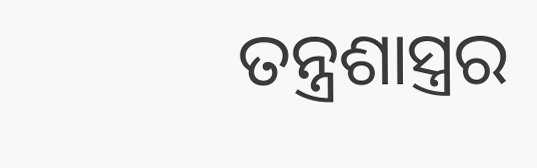ତନ୍ତ୍ରଶାସ୍ତ୍ରର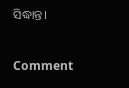ସିଦ୍ଧାନ୍ତ।

Comment